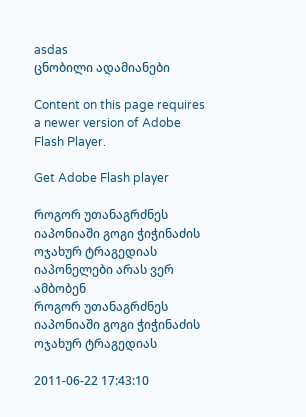asdas
ცნობილი ადამიანები

Content on this page requires a newer version of Adobe Flash Player.

Get Adobe Flash player

როგორ უთანაგრძნეს იაპონიაში გოგი ჭიჭინაძის ოჯახურ ტრაგედიას
იაპონელები არას ვერ ამბობენ
როგორ უთანაგრძნეს იაპონიაში გოგი ჭიჭინაძის ოჯახურ ტრაგედიას

2011-06-22 17:43:10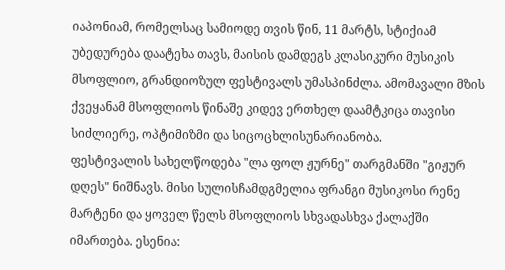იაპონიამ, რომელსაც სამიოდე თვის წინ, 11 მარტს, სტიქიამ უბედურება დაატეხა თავს, მაისის დამდეგს კლასიკური მუსიკის მსოფლიო, გრანდიოზულ ფესტივალს უმასპინძლა. ამომავალი მზის ქვეყანამ მსოფლიოს წინაშე კიდევ ერთხელ დაამტკიცა თავისი სიძლიერე, ოპტიმიზმი და სიცოცხლისუნარიანობა.
ფესტივალის სახელწოდება "ლა ფოლ ჟურნე" თარგმანში "გიჟურ დღეს" ნიშნავს. მისი სულისჩამდგმელია ფრანგი მუსიკოსი რენე მარტენი და ყოველ წელს მსოფლიოს სხვადასხვა ქალაქში იმართება. ესენია: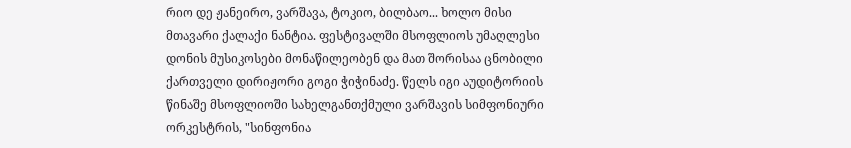რიო დე ჟანეირო, ვარშავა, ტოკიო, ბილბაო... ხოლო მისი მთავარი ქალაქი ნანტია. ფესტივალში მსოფლიოს უმაღლესი დონის მუსიკოსები მონაწილეობენ და მათ შორისაა ცნობილი ქართველი დირიჟორი გოგი ჭიჭინაძე. წელს იგი აუდიტორიის წინაშე მსოფლიოში სახელგანთქმული ვარშავის სიმფონიური ორკესტრის, "სინფონია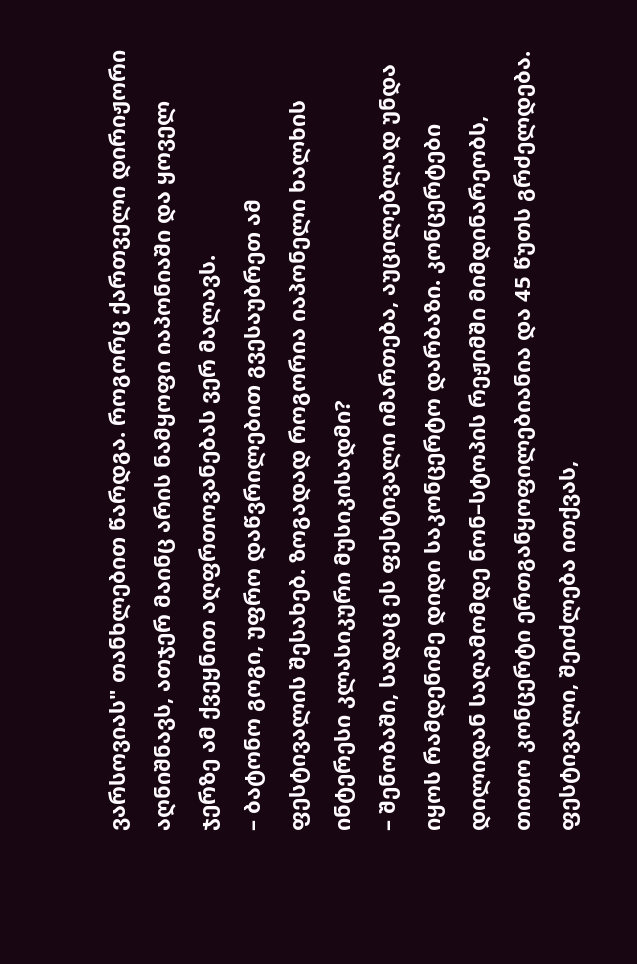ვარსოვიას" თანხლებით წარდგა. როგორც ქართველი დირიჟორი აღნიშნავს, ათჯერ მაინც არის ნამყოფი იაპონიაში და ყოველ ჯერზე ამ ქვეყნით აღფრთოვანებას ვერ მალავს.
– ბატონო გოგი, უფრო დაწვრილებით გვესაუბრეთ ამ ფესტივალის შესახებ. ზოგადად როგორია იაპონელი ხალხის ინტერესი კლასიკური მუსიკისადმი?
– შენობაში, სადაც ეს ფესტივალი იმართება, აუცილებლად უნდა იყოს რამდენიმე დიდი საკონცერტო დარბაზი. კონცერტები დილიდან საღამომდე ნონ–სტოპის რეჟიმში მიმდინარეობს, თითო კონცერტი ერთგანყოფილებიანია და 45 წუთს გრძელდება. ფესტივალი, შეიძლება ითქვას,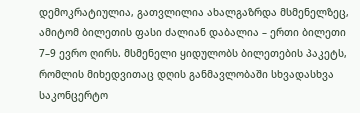დემოკრატიულია, გათვლილია ახალგაზრდა მსმენელზეც, ამიტომ ბილეთის ფასი ძალიან დაბალია – ერთი ბილეთი 7–9 ევრო ღირს. მსმენელი ყიდულობს ბილეთების პაკეტს, რომლის მიხედვითაც დღის განმავლობაში სხვადასხვა საკონცერტო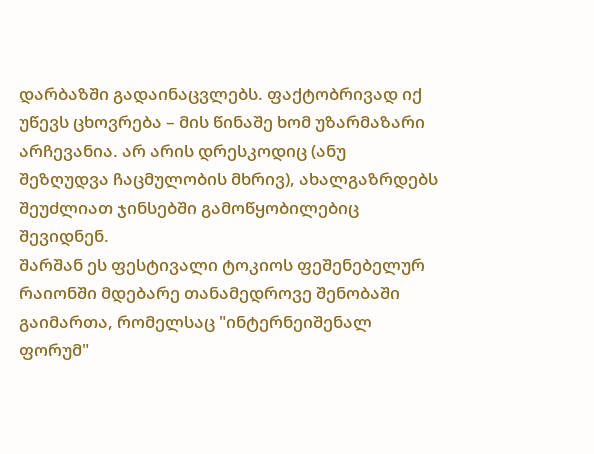დარბაზში გადაინაცვლებს. ფაქტობრივად იქ უწევს ცხოვრება – მის წინაშე ხომ უზარმაზარი არჩევანია. არ არის დრესკოდიც (ანუ შეზღუდვა ჩაცმულობის მხრივ), ახალგაზრდებს შეუძლიათ ჯინსებში გამოწყობილებიც შევიდნენ.
შარშან ეს ფესტივალი ტოკიოს ფეშენებელურ რაიონში მდებარე თანამედროვე შენობაში გაიმართა, რომელსაც "ინტერნეიშენალ ფორუმ"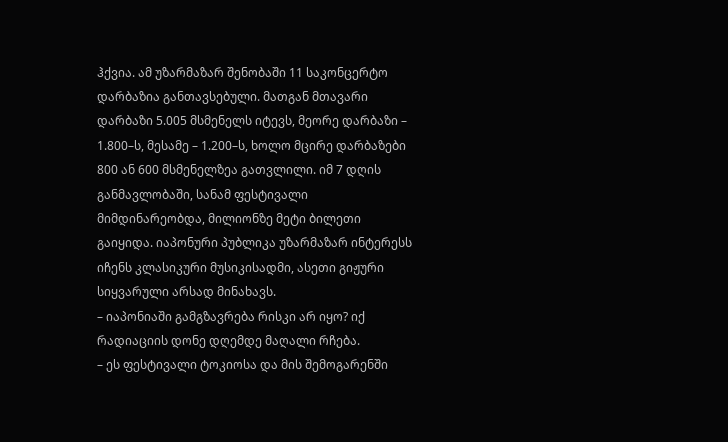ჰქვია. ამ უზარმაზარ შენობაში 11 საკონცერტო დარბაზია განთავსებული. მათგან მთავარი დარბაზი 5.005 მსმენელს იტევს, მეორე დარბაზი – 1.800–ს, მესამე – 1.200–ს, ხოლო მცირე დარბაზები 800 ან 600 მსმენელზეა გათვლილი. იმ 7 დღის განმავლობაში, სანამ ფესტივალი მიმდინარეობდა, მილიონზე მეტი ბილეთი გაიყიდა. იაპონური პუბლიკა უზარმაზარ ინტერესს იჩენს კლასიკური მუსიკისადმი, ასეთი გიჟური სიყვარული არსად მინახავს.
– იაპონიაში გამგზავრება რისკი არ იყო? იქ რადიაციის დონე დღემდე მაღალი რჩება.
– ეს ფესტივალი ტოკიოსა და მის შემოგარენში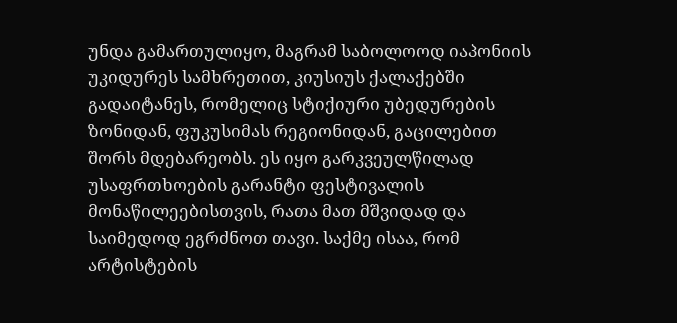უნდა გამართულიყო, მაგრამ საბოლოოდ იაპონიის უკიდურეს სამხრეთით, კიუსიუს ქალაქებში გადაიტანეს, რომელიც სტიქიური უბედურების ზონიდან, ფუკუსიმას რეგიონიდან, გაცილებით შორს მდებარეობს. ეს იყო გარკვეულწილად უსაფრთხოების გარანტი ფესტივალის მონაწილეებისთვის, რათა მათ მშვიდად და საიმედოდ ეგრძნოთ თავი. საქმე ისაა, რომ არტისტების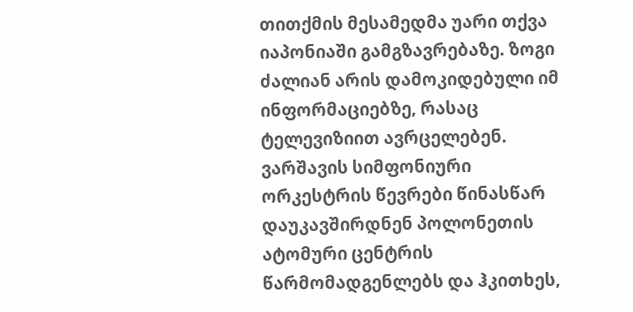თითქმის მესამედმა უარი თქვა იაპონიაში გამგზავრებაზე. ზოგი ძალიან არის დამოკიდებული იმ ინფორმაციებზე, რასაც ტელევიზიით ავრცელებენ. ვარშავის სიმფონიური ორკესტრის წევრები წინასწარ დაუკავშირდნენ პოლონეთის ატომური ცენტრის წარმომადგენლებს და ჰკითხეს,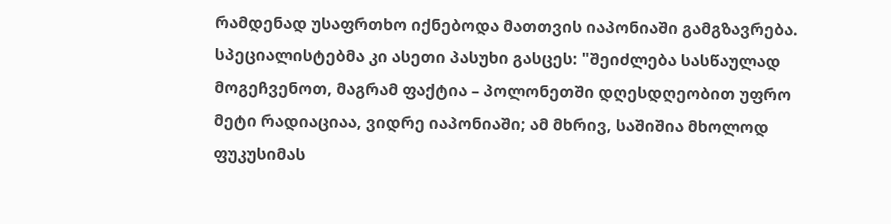რამდენად უსაფრთხო იქნებოდა მათთვის იაპონიაში გამგზავრება. სპეციალისტებმა კი ასეთი პასუხი გასცეს: "შეიძლება სასწაულად მოგეჩვენოთ, მაგრამ ფაქტია – პოლონეთში დღესდღეობით უფრო მეტი რადიაციაა, ვიდრე იაპონიაში; ამ მხრივ, საშიშია მხოლოდ ფუკუსიმას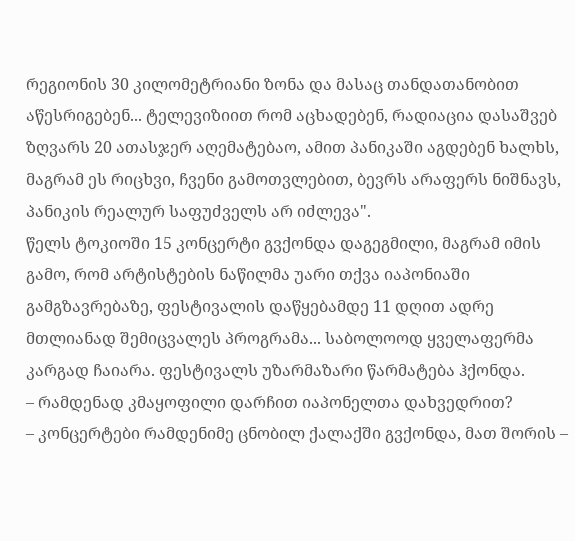რეგიონის 30 კილომეტრიანი ზონა და მასაც თანდათანობით აწესრიგებენ... ტელევიზიით რომ აცხადებენ, რადიაცია დასაშვებ ზღვარს 20 ათასჯერ აღემატებაო, ამით პანიკაში აგდებენ ხალხს, მაგრამ ეს რიცხვი, ჩვენი გამოთვლებით, ბევრს არაფერს ნიშნავს, პანიკის რეალურ საფუძველს არ იძლევა".
წელს ტოკიოში 15 კონცერტი გვქონდა დაგეგმილი, მაგრამ იმის გამო, რომ არტისტების ნაწილმა უარი თქვა იაპონიაში გამგზავრებაზე, ფესტივალის დაწყებამდე 11 დღით ადრე მთლიანად შემიცვალეს პროგრამა... საბოლოოდ ყველაფერმა კარგად ჩაიარა. ფესტივალს უზარმაზარი წარმატება ჰქონდა.
– რამდენად კმაყოფილი დარჩით იაპონელთა დახვედრით?
– კონცერტები რამდენიმე ცნობილ ქალაქში გვქონდა, მათ შორის –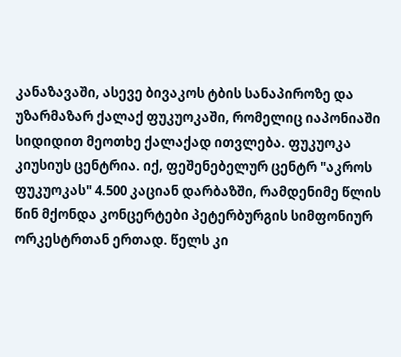კანაზავაში, ასევე ბივაკოს ტბის სანაპიროზე და უზარმაზარ ქალაქ ფუკუოკაში, რომელიც იაპონიაში სიდიდით მეოთხე ქალაქად ითვლება. ფუკუოკა კიუსიუს ცენტრია. იქ, ფეშენებელურ ცენტრ "აკროს ფუკუოკას" 4.500 კაციან დარბაზში, რამდენიმე წლის წინ მქონდა კონცერტები პეტერბურგის სიმფონიურ ორკესტრთან ერთად. წელს კი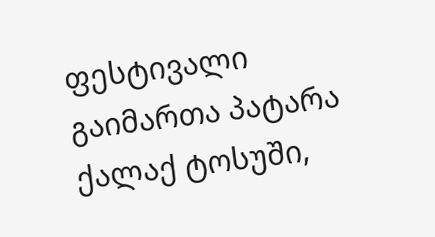ფესტივალი გაიმართა პატარა ქალაქ ტოსუში,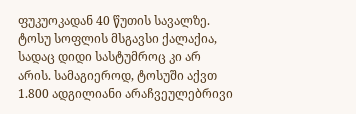ფუკუოკადან 40 წუთის სავალზე. ტოსუ სოფლის მსგავსი ქალაქია, სადაც დიდი სასტუმროც კი არ არის. სამაგიეროდ, ტოსუში აქვთ 1.800 ადგილიანი არაჩვეულებრივი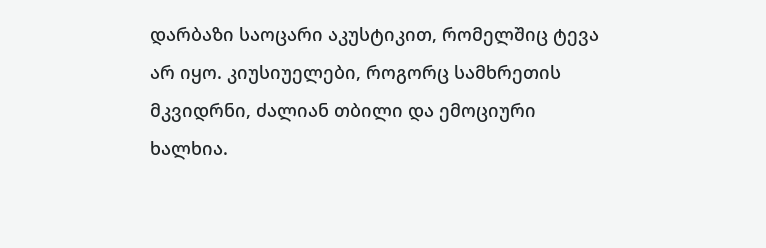დარბაზი საოცარი აკუსტიკით, რომელშიც ტევა არ იყო. კიუსიუელები, როგორც სამხრეთის მკვიდრნი, ძალიან თბილი და ემოციური ხალხია.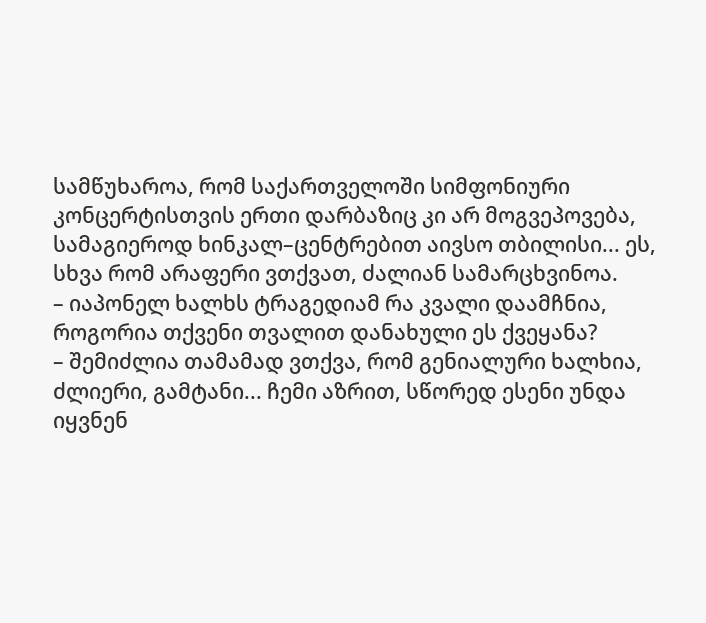სამწუხაროა, რომ საქართველოში სიმფონიური კონცერტისთვის ერთი დარბაზიც კი არ მოგვეპოვება, სამაგიეროდ ხინკალ–ცენტრებით აივსო თბილისი... ეს, სხვა რომ არაფერი ვთქვათ, ძალიან სამარცხვინოა.
– იაპონელ ხალხს ტრაგედიამ რა კვალი დაამჩნია, როგორია თქვენი თვალით დანახული ეს ქვეყანა?
– შემიძლია თამამად ვთქვა, რომ გენიალური ხალხია, ძლიერი, გამტანი... ჩემი აზრით, სწორედ ესენი უნდა იყვნენ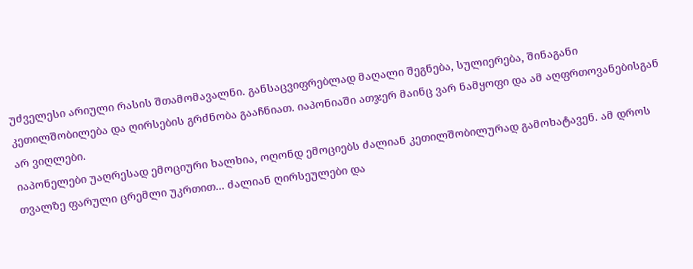უძველესი არიული რასის შთამომავალნი. განსაცვიფრებლად მაღალი შეგნება, სულიერება, შინაგანი კეთილშობილება და ღირსების გრძნობა გააჩნიათ. იაპონიაში ათჯერ მაინც ვარ ნამყოფი და ამ აღფრთოვანებისგან არ ვიღლები.
იაპონელები უაღრესად ემოციური ხალხია, ოღონდ ემოციებს ძალიან კეთილშობილურად გამოხატავენ. ამ დროს თვალზე ფარული ცრემლი უკრთით... ძალიან ღირსეულები და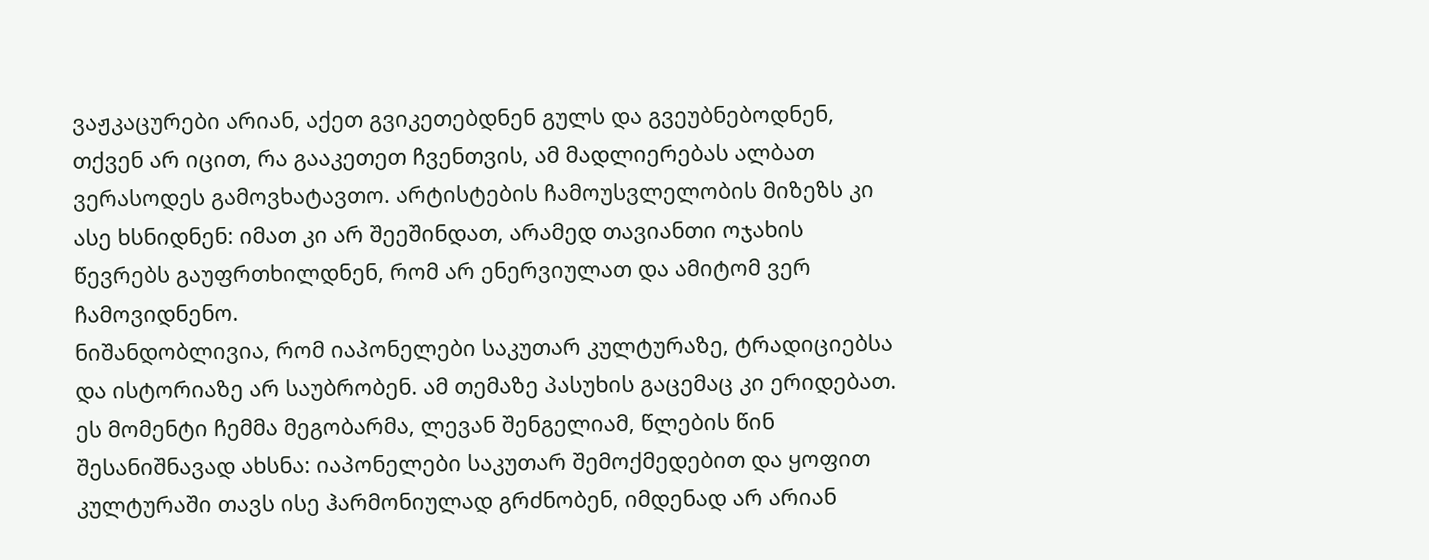ვაჟკაცურები არიან, აქეთ გვიკეთებდნენ გულს და გვეუბნებოდნენ, თქვენ არ იცით, რა გააკეთეთ ჩვენთვის, ამ მადლიერებას ალბათ ვერასოდეს გამოვხატავთო. არტისტების ჩამოუსვლელობის მიზეზს კი ასე ხსნიდნენ: იმათ კი არ შეეშინდათ, არამედ თავიანთი ოჯახის წევრებს გაუფრთხილდნენ, რომ არ ენერვიულათ და ამიტომ ვერ ჩამოვიდნენო.
ნიშანდობლივია, რომ იაპონელები საკუთარ კულტურაზე, ტრადიციებსა და ისტორიაზე არ საუბრობენ. ამ თემაზე პასუხის გაცემაც კი ერიდებათ. ეს მომენტი ჩემმა მეგობარმა, ლევან შენგელიამ, წლების წინ შესანიშნავად ახსნა: იაპონელები საკუთარ შემოქმედებით და ყოფით კულტურაში თავს ისე ჰარმონიულად გრძნობენ, იმდენად არ არიან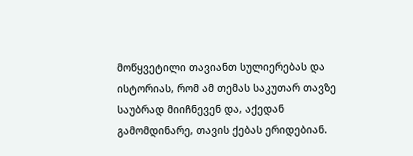მოწყვეტილი თავიანთ სულიერებას და ისტორიას, რომ ამ თემას საკუთარ თავზე საუბრად მიიჩნევენ და, აქედან გამომდინარე, თავის ქებას ერიდებიან.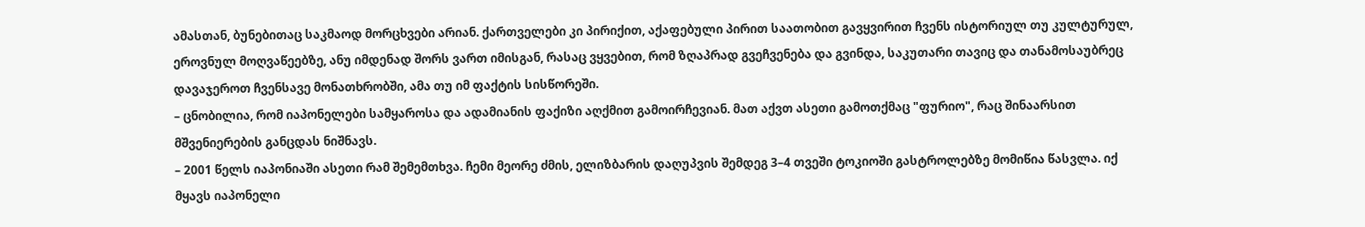ამასთან, ბუნებითაც საკმაოდ მორცხვები არიან. ქართველები კი პირიქით, აქაფებული პირით საათობით გავყვირით ჩვენს ისტორიულ თუ კულტურულ, ეროვნულ მოღვაწეებზე, ანუ იმდენად შორს ვართ იმისგან, რასაც ვყვებით, რომ ზღაპრად გვეჩვენება და გვინდა, საკუთარი თავიც და თანამოსაუბრეც დავაჯეროთ ჩვენსავე მონათხრობში, ამა თუ იმ ფაქტის სისწორეში.
– ცნობილია, რომ იაპონელები სამყაროსა და ადამიანის ფაქიზი აღქმით გამოირჩევიან. მათ აქვთ ასეთი გამოთქმაც "ფურიო", რაც შინაარსით მშვენიერების განცდას ნიშნავს.
– 2001 წელს იაპონიაში ასეთი რამ შემემთხვა. ჩემი მეორე ძმის, ელიზბარის დაღუპვის შემდეგ 3–4 თვეში ტოკიოში გასტროლებზე მომიწია წასვლა. იქ მყავს იაპონელი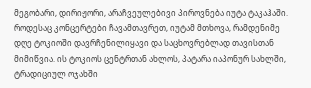მეგობარი, დირიჟორი, არაჩვეულებივი პიროვნება იუტა ტაკაჰაში. როდესაც კონცერტები ჩავამთავრეთ, იუტამ მთხოვა, რამდენიმე დღე ტოკიოში დავრჩენილიყავი და საცხოვრებლად თავისთან მიმიწვია. ის ტოკიოს ცენტრთან ახლოს, პატარა იაპონურ სახლში, ტრადიციულ ოჯახში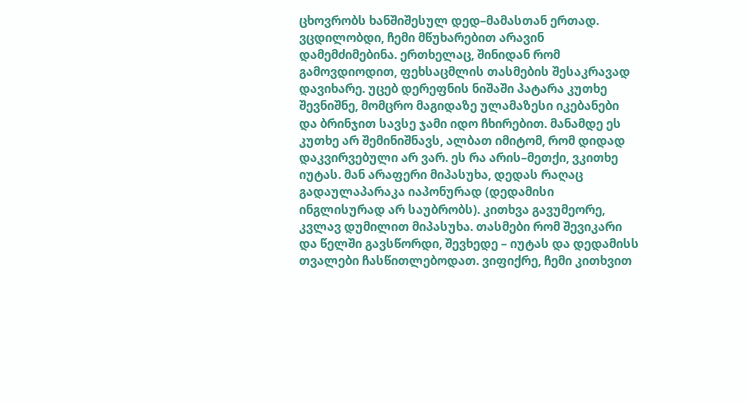ცხოვრობს ხანშიშესულ დედ–მამასთან ერთად. ვცდილობდი, ჩემი მწუხარებით არავინ დამემძიმებინა. ერთხელაც, შინიდან რომ გამოვდიოდით, ფეხსაცმლის თასმების შესაკრავად დავიხარე. უცებ დერეფნის ნიშაში პატარა კუთხე შევნიშნე, მომცრო მაგიდაზე ულამაზესი იკებანები და ბრინჯით სავსე ჯამი იდო ჩხირებით. მანამდე ეს კუთხე არ შემინიშნავს, ალბათ იმიტომ, რომ დიდად დაკვირვებული არ ვარ. ეს რა არის–მეთქი, ვკითხე იუტას. მან არაფერი მიპასუხა, დედას რაღაც გადაულაპარაკა იაპონურად (დედამისი ინგლისურად არ საუბრობს). კითხვა გავუმეორე, კვლავ დუმილით მიპასუხა. თასმები რომ შევიკარი და წელში გავსწორდი, შევხედე – იუტას და დედამისს თვალები ჩასწითლებოდათ. ვიფიქრე, ჩემი კითხვით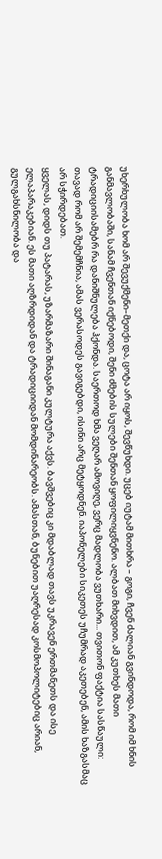უხერხულობა ხომ არ შევუქმენი–მეთქი და, ცოტა არ იყოს, შევწუხდი. უცებ იუტამ მითხრა – გოგი, ჩვენ ძალიან გვინდოდა, რომ იმ ხნის განმავლობაში, სანამ ჩვენთან იქნებოდი, შენი ძმების სულები შენთან ყოფილიყვნენო. ალბათ მიხვდით, ამ კუთხეს მათი ტრადიციისამებრ რა დანიშნულება ჰქონდა. საერთოდ ხმა ვეღარ ამოვიღე, ვერც მადლობა ვუთხარი... თვითონ ფაქტია სასწაული: თავად რომ არ შემემჩნია, ამას ვერასოდეს გავიგებდი, ისინი არც მეტყოდნენ. იაპონელები სიკეთეს უჩუმრად აკეთებენ, ამის ხაზგასმაც არ სჭირდებათ.
ყველას, დიდს თუ პატარას, უზარმაზარი შინაგანი კულტურა აქვს. ბავშვებიც კი მდაბლად თავს უკრავენ ერთმანეთს და ისე ელაპარაკებიან. ეს მათი აღზრდიდან და ტრადიციიდან მომდინარეობს. ამასთან, ბუნებით უაღრესად კოსმოპოლიტებიც არიან, გულგახსნილობა და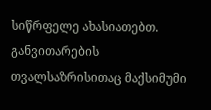სიწრფელე ახასიათებთ. განვითარების თვალსაზრისითაც მაქსიმუმი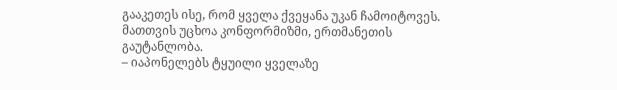გააკეთეს ისე, რომ ყველა ქვეყანა უკან ჩამოიტოვეს. მათთვის უცხოა კონფორმიზმი, ერთმანეთის გაუტანლობა.
– იაპონელებს ტყუილი ყველაზე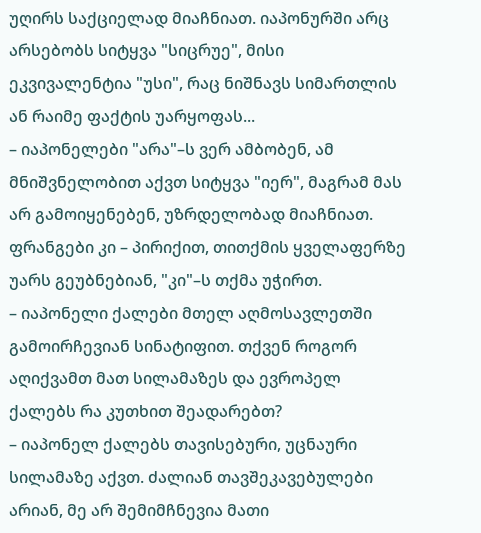უღირს საქციელად მიაჩნიათ. იაპონურში არც არსებობს სიტყვა "სიცრუე", მისი ეკვივალენტია "უსი", რაც ნიშნავს სიმართლის ან რაიმე ფაქტის უარყოფას...
– იაპონელები "არა"–ს ვერ ამბობენ, ამ მნიშვნელობით აქვთ სიტყვა "იერ", მაგრამ მას არ გამოიყენებენ, უზრდელობად მიაჩნიათ. ფრანგები კი – პირიქით, თითქმის ყველაფერზე უარს გეუბნებიან, "კი"–ს თქმა უჭირთ.
– იაპონელი ქალები მთელ აღმოსავლეთში გამოირჩევიან სინატიფით. თქვენ როგორ აღიქვამთ მათ სილამაზეს და ევროპელ ქალებს რა კუთხით შეადარებთ?
– იაპონელ ქალებს თავისებური, უცნაური სილამაზე აქვთ. ძალიან თავშეკავებულები არიან, მე არ შემიმჩნევია მათი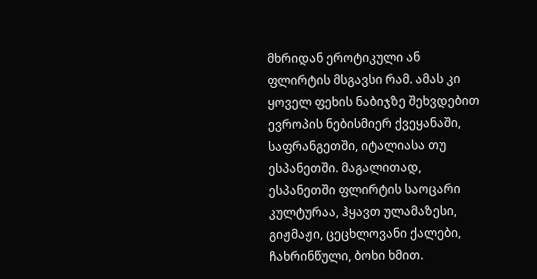მხრიდან ეროტიკული ან ფლირტის მსგავსი რამ. ამას კი ყოველ ფეხის ნაბიჯზე შეხვდებით ევროპის ნებისმიერ ქვეყანაში, საფრანგეთში, იტალიასა თუ ესპანეთში. მაგალითად, ესპანეთში ფლირტის საოცარი კულტურაა, ჰყავთ ულამაზესი, გიჟმაჟი, ცეცხლოვანი ქალები, ჩახრინწული, ბოხი ხმით.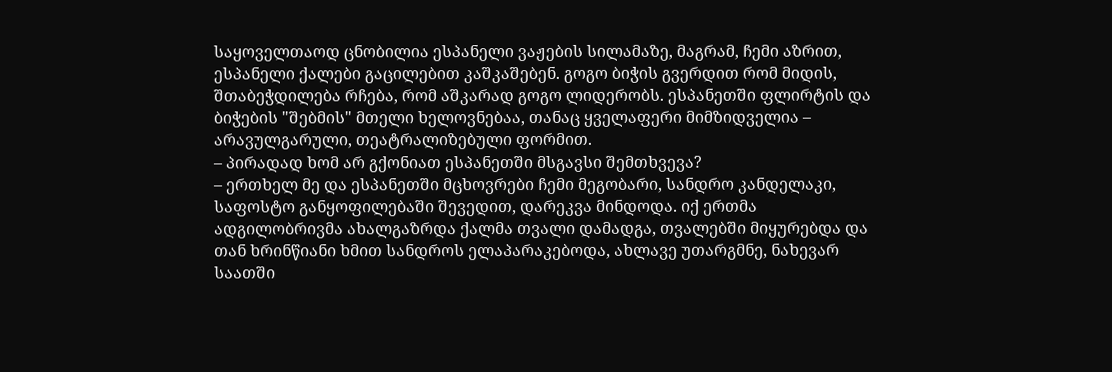საყოველთაოდ ცნობილია ესპანელი ვაჟების სილამაზე, მაგრამ, ჩემი აზრით, ესპანელი ქალები გაცილებით კაშკაშებენ. გოგო ბიჭის გვერდით რომ მიდის, შთაბეჭდილება რჩება, რომ აშკარად გოგო ლიდერობს. ესპანეთში ფლირტის და ბიჭების "შებმის" მთელი ხელოვნებაა, თანაც ყველაფერი მიმზიდველია – არავულგარული, თეატრალიზებული ფორმით.
– პირადად ხომ არ გქონიათ ესპანეთში მსგავსი შემთხვევა?
– ერთხელ მე და ესპანეთში მცხოვრები ჩემი მეგობარი, სანდრო კანდელაკი, საფოსტო განყოფილებაში შევედით, დარეკვა მინდოდა. იქ ერთმა ადგილობრივმა ახალგაზრდა ქალმა თვალი დამადგა, თვალებში მიყურებდა და თან ხრინწიანი ხმით სანდროს ელაპარაკებოდა, ახლავე უთარგმნე, ნახევარ საათში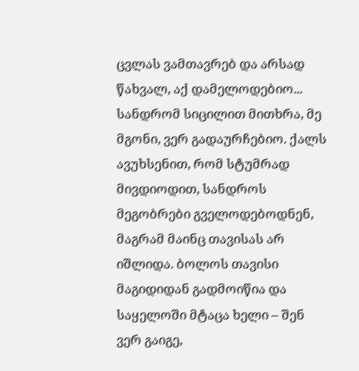ცვლას ვამთავრებ და არსად წახვალ, აქ დამელოდებიო... სანდრომ სიცილით მითხრა, მე მგონი, ვერ გადაურჩებიო. ქალს ავუხსენით, რომ სტუმრად მივდიოდით, სანდროს მეგობრები გველოდებოდნენ, მაგრამ მაინც თავისას არ იშლიდა. ბოლოს თავისი მაგიდიდან გადმოიწია და საყელოში მტაცა ხელი – შენ ვერ გაიგე,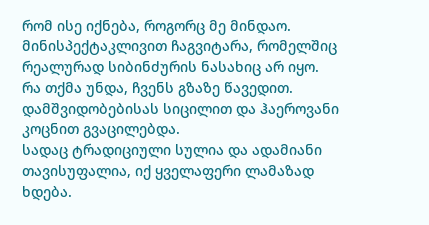რომ ისე იქნება, როგორც მე მინდაო. მინისპექტაკლივით ჩაგვიტარა, რომელშიც რეალურად სიბინძურის ნასახიც არ იყო. რა თქმა უნდა, ჩვენს გზაზე წავედით. დამშვიდობებისას სიცილით და ჰაეროვანი კოცნით გვაცილებდა.
სადაც ტრადიციული სულია და ადამიანი თავისუფალია, იქ ყველაფერი ლამაზად ხდება.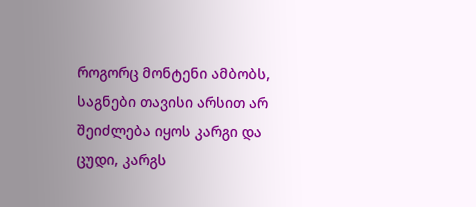როგორც მონტენი ამბობს, საგნები თავისი არსით არ შეიძლება იყოს კარგი და ცუდი, კარგს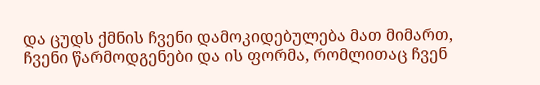და ცუდს ქმნის ჩვენი დამოკიდებულება მათ მიმართ, ჩვენი წარმოდგენები და ის ფორმა, რომლითაც ჩვენ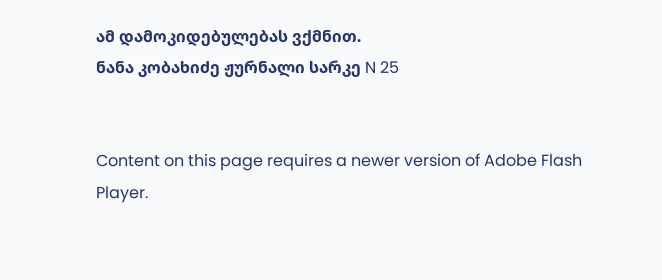ამ დამოკიდებულებას ვქმნით.
ნანა კობახიძე ჟურნალი სარკე N 25


Content on this page requires a newer version of Adobe Flash Player.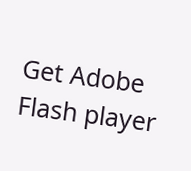Get Adobe Flash player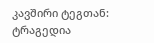კავშირი ტეგთან: ტრაგედია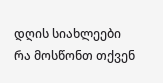დღის სიახლეები
რა მოსწონთ თქვენ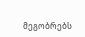მეგობრებს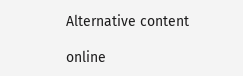Alternative content

online